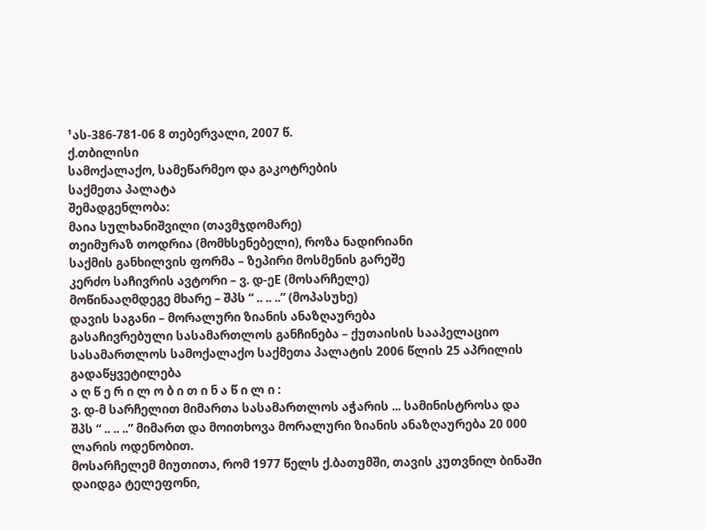¹ას-386-781-06 8 თებერვალი, 2007 წ.
ქ.თბილისი
სამოქალაქო, სამეწარმეო და გაკოტრების
საქმეთა პალატა
შემადგენლობა:
მაია სულხანიშვილი (თავმჯდომარე)
თეიმურაზ თოდრია (მომხსენებელი), როზა ნადირიანი
საქმის განხილვის ფორმა – ზეპირი მოსმენის გარეშე
კერძო საჩივრის ავტორი – ვ. დ-ეE (მოსარჩელე)
მოწინააღმდეგე მხარე – შპს “ .. .. ..” (მოპასუხე)
დავის საგანი – მორალური ზიანის ანაზღაურება
გასაჩივრებული სასამართლოს განჩინება – ქუთაისის სააპელაციო სასამართლოს სამოქალაქო საქმეთა პალატის 2006 წლის 25 აპრილის გადაწყვეტილება
ა ღ წ ე რ ი ლ ო ბ ი თ ი ნ ა წ ი ლ ი :
ვ. დ-მ სარჩელით მიმართა სასამართლოს აჭარის ... სამინისტროსა და შპს “ .. .. ..” მიმართ და მოითხოვა მორალური ზიანის ანაზღაურება 20 000 ლარის ოდენობით.
მოსარჩელემ მიუთითა, რომ 1977 წელს ქ.ბათუმში, თავის კუთვნილ ბინაში დაიდგა ტელეფონი,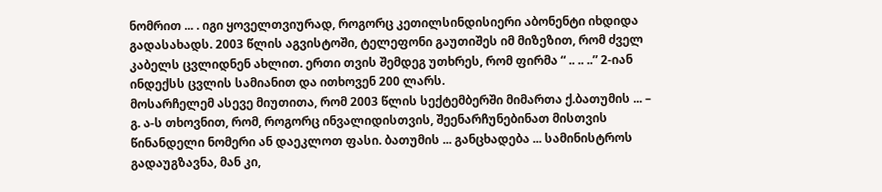ნომრით ... . იგი ყოველთვიურად, როგორც კეთილსინდისიერი აბონენტი იხდიდა გადასახადს. 2003 წლის აგვისტოში, ტელეფონი გაუთიშეს იმ მიზეზით, რომ ძველ კაბელს ცვლიდნენ ახლით. ერთი თვის შემდეგ უთხრეს, რომ ფირმა “ .. .. ..” 2-იან ინდექსს ცვლის სამიანით და ითხოვენ 200 ლარს.
მოსარჩელემ ასევე მიუთითა, რომ 2003 წლის სექტემბერში მიმართა ქ.ბათუმის ... – გ. ა-ს თხოვნით, რომ, როგორც ინვალიდისთვის, შეენარჩუნებინათ მისთვის წინანდელი ნომერი ან დაეკლოთ ფასი. ბათუმის ... განცხადება ... სამინისტროს გადაუგზავნა, მან კი,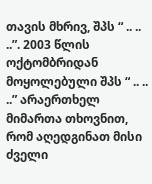თავის მხრივ, შპს “ .. .. ..”. 2003 წლის ოქტომბრიდან მოყოლებული შპს “ .. .. ..” არაერთხელ მიმართა თხოვნით, რომ აღედგინათ მისი ძველი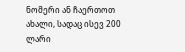ნომერი ან ჩაერთოთ ახალი, სადაც ისევ 200 ლარი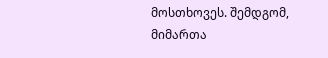მოსთხოვეს. შემდგომ, მიმართა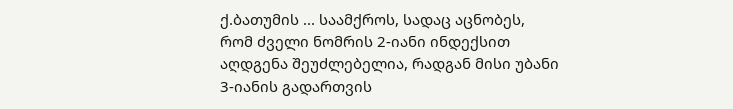ქ.ბათუმის ... საამქროს, სადაც აცნობეს, რომ ძველი ნომრის 2-იანი ინდექსით აღდგენა შეუძლებელია, რადგან მისი უბანი 3-იანის გადართვის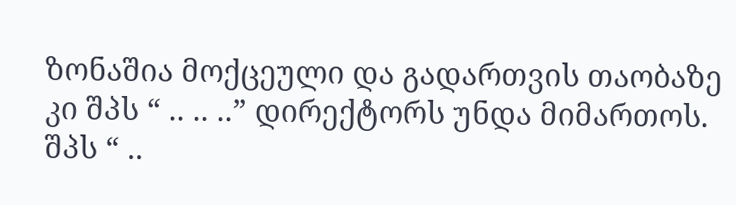ზონაშია მოქცეული და გადართვის თაობაზე კი შპს “ .. .. ..” დირექტორს უნდა მიმართოს. შპს “ ..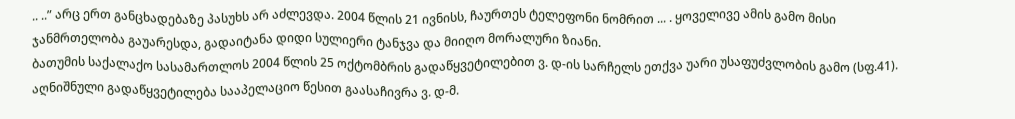.. ..” არც ერთ განცხადებაზე პასუხს არ აძლევდა. 2004 წლის 21 ივნისს, ჩაურთეს ტელეფონი ნომრით ... . ყოველივე ამის გამო მისი ჯანმრთელობა გაუარესდა, გადაიტანა დიდი სულიერი ტანჯვა და მიიღო მორალური ზიანი.
ბათუმის საქალაქო სასამართლოს 2004 წლის 25 ოქტომბრის გადაწყვეტილებით ვ. დ-ის სარჩელს ეთქვა უარი უსაფუძვლობის გამო (სფ.41).
აღნიშნული გადაწყვეტილება სააპელაციო წესით გაასაჩივრა ვ. დ-მ.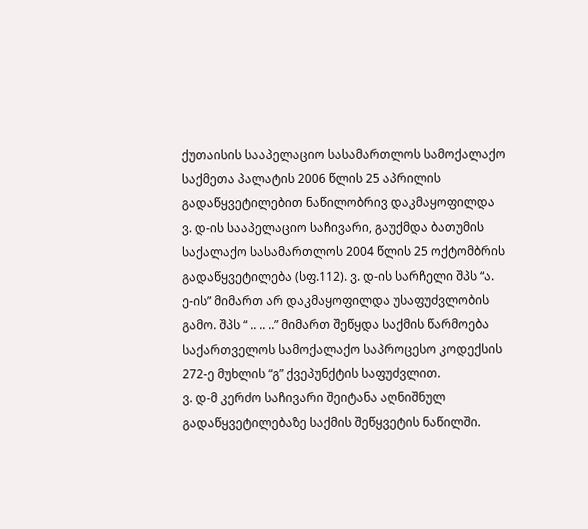ქუთაისის სააპელაციო სასამართლოს სამოქალაქო საქმეთა პალატის 2006 წლის 25 აპრილის გადაწყვეტილებით ნაწილობრივ დაკმაყოფილდა ვ. დ-ის სააპელაციო საჩივარი, გაუქმდა ბათუმის საქალაქო სასამართლოს 2004 წლის 25 ოქტომბრის გადაწყვეტილება (სფ.112). ვ. დ-ის სარჩელი შპს “ა. ე-ის” მიმართ არ დაკმაყოფილდა უსაფუძვლობის გამო. შპს “ .. .. ..” მიმართ შეწყდა საქმის წარმოება საქართველოს სამოქალაქო საპროცესო კოდექსის 272-ე მუხლის “გ” ქვეპუნქტის საფუძვლით.
ვ. დ-მ კერძო საჩივარი შეიტანა აღნიშნულ გადაწყვეტილებაზე საქმის შეწყვეტის ნაწილში.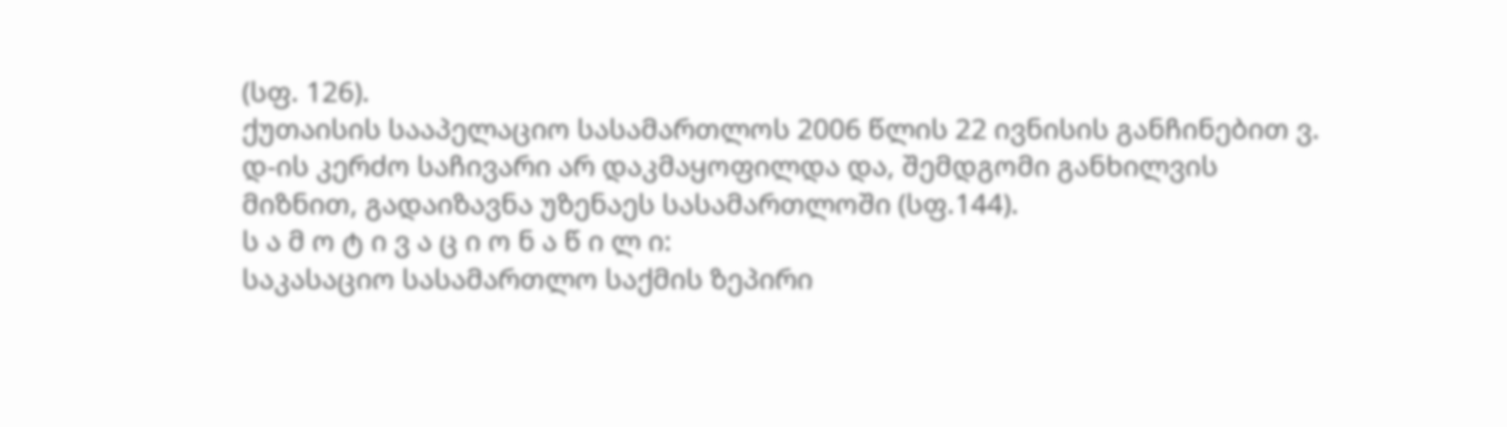(სფ. 126).
ქუთაისის სააპელაციო სასამართლოს 2006 წლის 22 ივნისის განჩინებით ვ. დ-ის კერძო საჩივარი არ დაკმაყოფილდა და, შემდგომი განხილვის მიზნით, გადაიზავნა უზენაეს სასამართლოში (სფ.144).
ს ა მ ო ტ ი ვ ა ც ი ო ნ ა წ ი ლ ი:
საკასაციო სასამართლო საქმის ზეპირი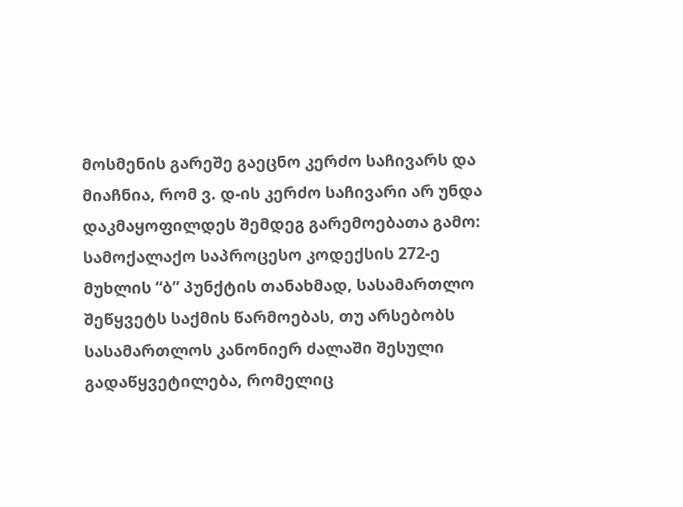მოსმენის გარეშე გაეცნო კერძო საჩივარს და მიაჩნია, რომ ვ. დ-ის კერძო საჩივარი არ უნდა დაკმაყოფილდეს შემდეგ გარემოებათა გამო:
სამოქალაქო საპროცესო კოდექსის 272-ე მუხლის “ბ” პუნქტის თანახმად, სასამართლო შეწყვეტს საქმის წარმოებას, თუ არსებობს სასამართლოს კანონიერ ძალაში შესული გადაწყვეტილება, რომელიც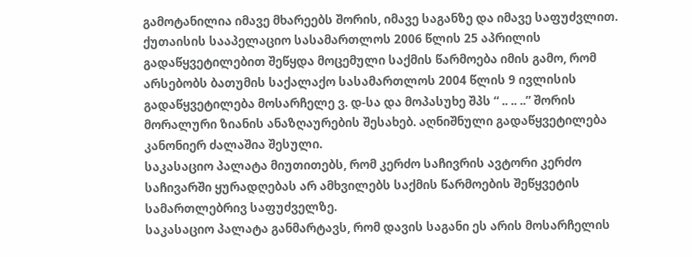გამოტანილია იმავე მხარეებს შორის, იმავე საგანზე და იმავე საფუძვლით.
ქუთაისის სააპელაციო სასამართლოს 2006 წლის 25 აპრილის გადაწყვეტილებით შეწყდა მოცემული საქმის წარმოება იმის გამო, რომ არსებობს ბათუმის საქალაქო სასამართლოს 2004 წლის 9 ივლისის გადაწყვეტილება მოსარჩელე ვ. დ-სა და მოპასუხე შპს “ .. .. ..” შორის მორალური ზიანის ანაზღაურების შესახებ. აღნიშნული გადაწყვეტილება კანონიერ ძალაშია შესული.
საკასაციო პალატა მიუთითებს, რომ კერძო საჩივრის ავტორი კერძო საჩივარში ყურადღებას არ ამხვილებს საქმის წარმოების შეწყვეტის სამართლებრივ საფუძველზე.
საკასაციო პალატა განმარტავს, რომ დავის საგანი ეს არის მოსარჩელის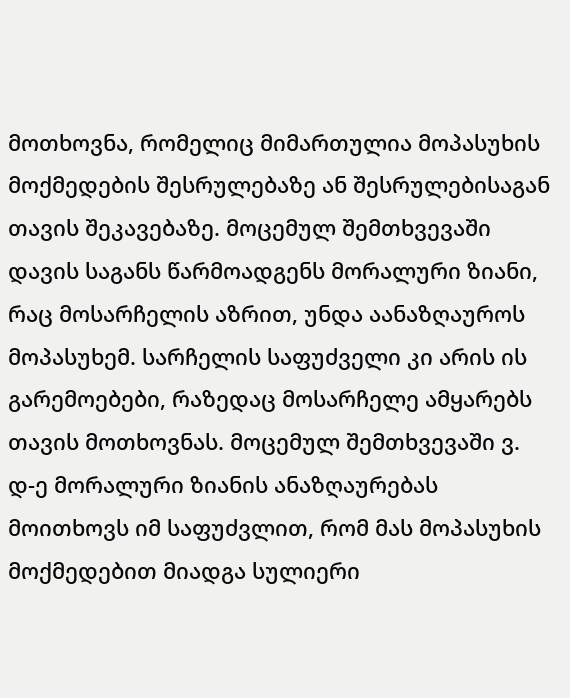მოთხოვნა, რომელიც მიმართულია მოპასუხის მოქმედების შესრულებაზე ან შესრულებისაგან თავის შეკავებაზე. მოცემულ შემთხვევაში დავის საგანს წარმოადგენს მორალური ზიანი, რაც მოსარჩელის აზრით, უნდა აანაზღაუროს მოპასუხემ. სარჩელის საფუძველი კი არის ის გარემოებები, რაზედაც მოსარჩელე ამყარებს თავის მოთხოვნას. მოცემულ შემთხვევაში ვ. დ-ე მორალური ზიანის ანაზღაურებას მოითხოვს იმ საფუძვლით, რომ მას მოპასუხის მოქმედებით მიადგა სულიერი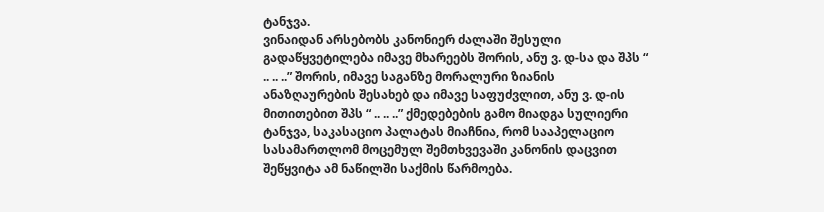ტანჯვა.
ვინაიდან არსებობს კანონიერ ძალაში შესული გადაწყვეტილება იმავე მხარეებს შორის, ანუ ვ. დ-სა და შპს “ .. .. ..” შორის, იმავე საგანზე მორალური ზიანის ანაზღაურების შესახებ და იმავე საფუძვლით, ანუ ვ. დ-ის მითითებით შპს “ .. .. ..” ქმედებების გამო მიადგა სულიერი ტანჯვა, საკასაციო პალატას მიაჩნია, რომ სააპელაციო სასამართლომ მოცემულ შემთხვევაში კანონის დაცვით შეწყვიტა ამ ნაწილში საქმის წარმოება.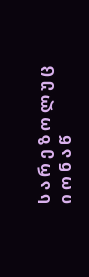ს ა რ ე ზ ო ლ უ ც ი ო ნ ა წ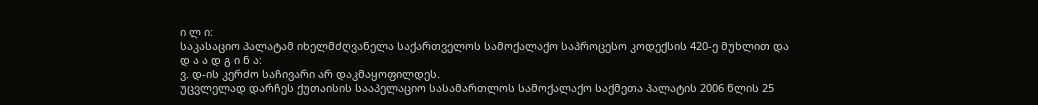ი ლ ი:
საკასაციო პალატამ იხელმძღვანელა საქართველოს სამოქალაქო საპროცესო კოდექსის 420-ე მუხლით და
დ ა ა დ გ ი ნ ა:
ვ. დ-ის კერძო საჩივარი არ დაკმაყოფილდეს.
უცვლელად დარჩეს ქუთაისის სააპელაციო სასამართლოს სამოქალაქო საქმეთა პალატის 2006 წლის 25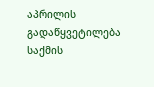აპრილის გადაწყვეტილება საქმის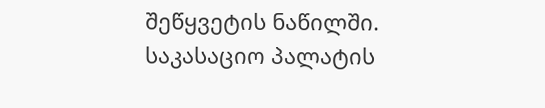შეწყვეტის ნაწილში.
საკასაციო პალატის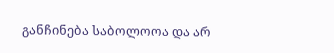განჩინება საბოლოოა და არ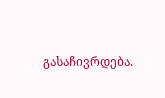გასაჩივრდება.